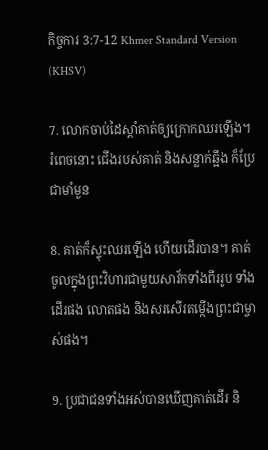កិច្ចការ 3:7-12 Khmer Standard Version (KHSV)

7. លោកចាប់ដៃស្ដាំគាត់ឲ្យក្រោកឈរឡើង។ រំពេចនោះ ជើងរបស់គាត់ និងសន្លាក់ឆ្អឹង ក៏ប្រែជាមាំ‌មួន

8. គាត់ក៏ស្ទុះឈរឡើង ហើយដើរបាន។ គាត់ចូលក្នុងព្រះ‌វិហារជាមួយសាវ័កទាំងពីររូប ទាំងដើរផង លោតផង និងសរសើរតម្កើងព្រះ‌ជាម្ចាស់ផង។

9. ប្រជា‌ជនទាំងអស់បានឃើញគាត់ដើរ និ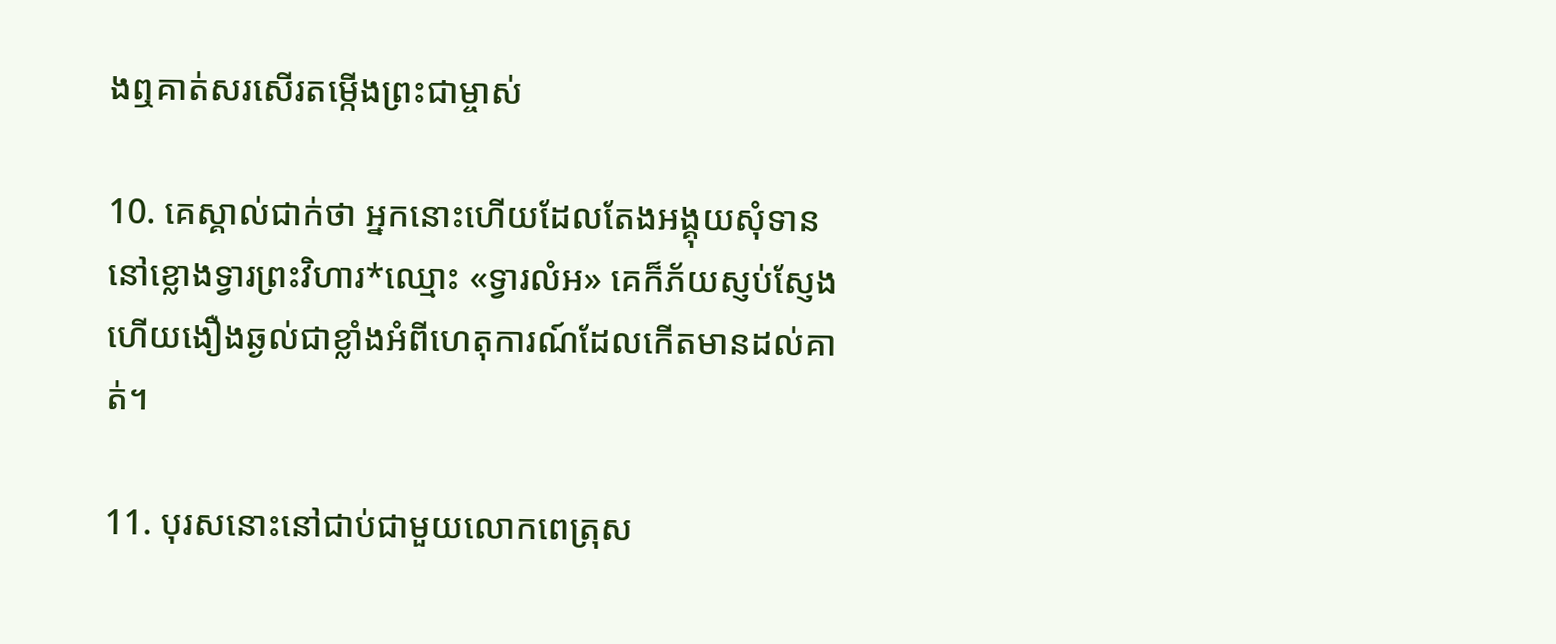ងឮគាត់សរសើរតម្កើងព្រះ‌ជាម្ចាស់

10. គេស្គាល់ជាក់ថា អ្នកនោះហើយដែលតែងអង្គុយសុំទាននៅខ្លោងទ្វារព្រះ‌វិហារ*ឈ្មោះ «ទ្វារលំអ» គេក៏ភ័យស្ញប់‌ស្ញែង ហើយងឿង‌ឆ្ងល់ជាខ្លាំងអំពីហេតុ‌ការណ៍ដែលកើតមានដល់គាត់។

11. បុរសនោះនៅជាប់ជាមួយលោកពេត្រុស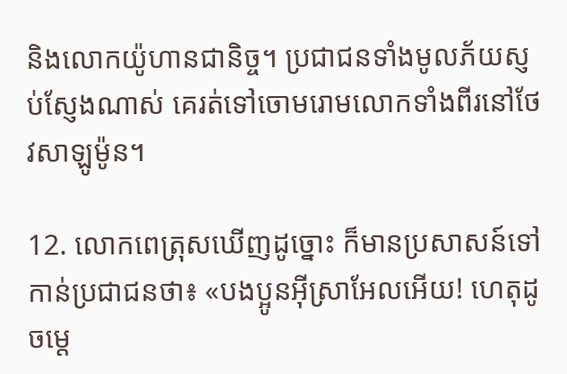និងលោកយ៉ូហានជា‌និច្ច។ ប្រជា‌ជនទាំងមូលភ័យស្ញប់‌ស្ញែងណាស់ គេរត់ទៅចោម‌រោមលោកទាំងពីរនៅថែវសាឡូម៉ូន។

12. លោកពេត្រុសឃើញដូច្នោះ ក៏មានប្រសាសន៍ទៅកាន់ប្រជា‌ជនថា៖ «បង‌ប្អូនអ៊ីស្រា‌អែលអើយ! ហេតុដូចម្ដេ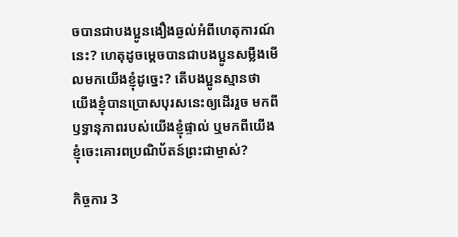ចបានជាបង‌ប្អូនងឿង‌ឆ្ងល់អំពីហេតុ‌ការណ៍នេះ? ហេតុដូចម្ដេចបានជាបង‌ប្អូនសម្លឹងមើលមកយើងខ្ញុំដូច្នេះ? តើបង‌ប្អូនស្មានថា យើងខ្ញុំបានប្រោសបុរសនេះឲ្យដើររួច មកពីឫទ្ធា‌នុភាពរបស់យើងខ្ញុំផ្ទាល់ ឬមកពីយើងខ្ញុំចេះគោរពប្រណិ‌ប័តន៍ព្រះ‌ជាម្ចាស់?

កិច្ចការ 3